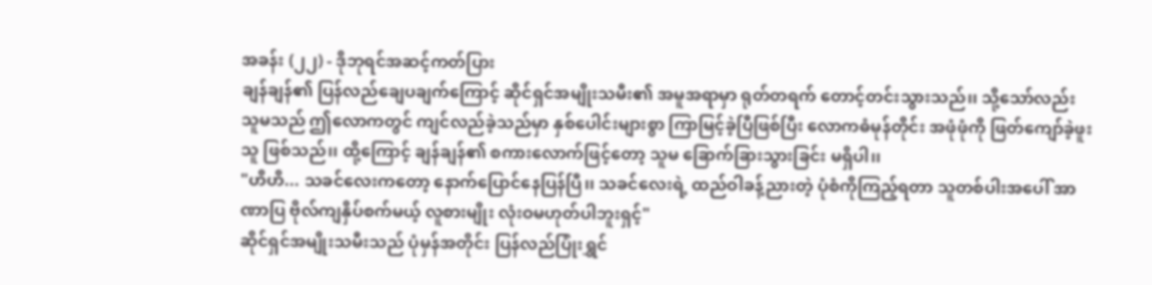အခန်း (၂၂) - ဒိုဘုရင်အဆင့်ကတ်ပြား
ချန်ချန်၏ ပြန်လည်ချေပချက်ကြောင့် ဆိုင်ရှင်အမျိုးသမီး၏ အမူအရာမှာ ရုတ်တရက် တောင့်တင်းသွားသည်၊၊ သို့သော်လည်း သူမသည် ဤလောကတွင် ကျင်လည်ခဲ့သည်မှာ နှစ်ပေါင်းများစွာ ကြာမြင့်ခဲ့ပြီဖြစ်ပြီး လောကဓံမုန်တိုင်း အဖုံဖုံကို ဖြတ်ကျော်ခဲ့ဖူးသူ ဖြစ်သည်၊၊ ထို့ကြောင့် ချန်ချန်၏ စကားလောက်ဖြင့်တော့ သူမ ခြောက်ခြားသွားခြင်း မရှိပါ၊၊
"ဟိဟိ... သခင်လေးကတော့ နောက်ပြောင်နေပြန်ပြီ၊၊ သခင်လေးရဲ့ ထည်ဝါခန့်ညားတဲ့ ပုံစံကိုကြည့်ရတာ သူတစ်ပါးအပေါ် အာဏာပြ ဗိုလ်ကျနှိပ်စက်မယ့် လူစားမျိုး လုံးဝမဟုတ်ပါဘူးရှင့်"
ဆိုင်ရှင်အမျိုးသမီးသည် ပုံမှန်အတိုင်း ပြန်လည်ပြုံးရွှင်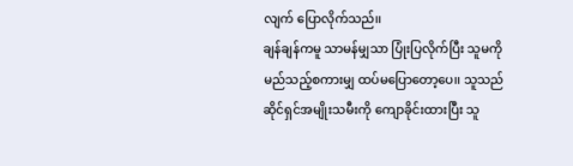လျက် ပြောလိုက်သည်၊၊
ချန်ချန်ကမူ သာမန်မျှသာ ပြုံးပြလိုက်ပြီး သူမကို မည်သည့်စကားမျှ ထပ်မပြောတော့ပေ၊၊ သူသည် ဆိုင်ရှင်အမျိုးသမီးကို ကျောခိုင်းထားပြီး သူ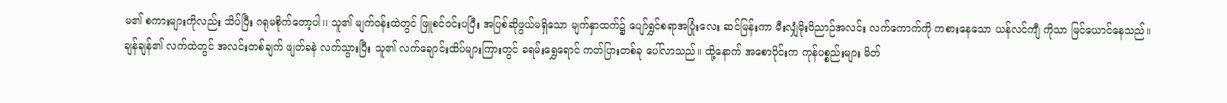မ၏ စကားများကိုလည်း သိပ်ပြီး ဂရုမစိုက်တော့ပါ၊၊ သူ၏ မျက်ဝန်းထဲတွင် ဖြူစင်ဝင်းပပြီး အပြစ်ဆိုဖွယ်မရှိသော မျက်နှာထက်၌ ပျော်ရွှင်စရာအပြုံးလေး ဆင်မြန်းကာ မီးလျှံမိုးဝိညာဉ်အလင်း လက်ကောက်ကို ကစားနေသော ယန်လင်ကျီ ကိုသာ မြင်ယောင်နေသည်၊၊
ချန်ချန်၏ လက်ထဲတွင် အလင်းတစ်ချက် ဖျတ်ခနဲ လက်သွားပြီး သူ၏ လက်ချောင်းထိပ်များကြားတွင် ခရမ်းရွှေရောင် ကတ်ပြားတစ်ခု ပေါ်လာသည်၊၊ ထို့နောက် အစောပိုင်းက ကုန်ပစ္စည်းများ မိတ်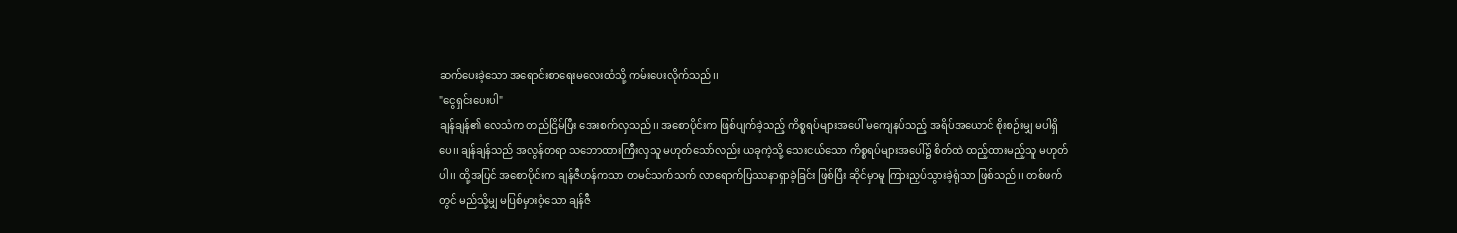ဆက်ပေးခဲ့သော အရောင်းစာရေးမလေးထံသို့ ကမ်းပေးလိုက်သည်၊၊
"ငွေရှင်းပေးပါ"
ချန်ချန်၏ လေသံက တည်ငြိမ်ပြီး အေးစက်လှသည်၊၊ အစောပိုင်းက ဖြစ်ပျက်ခဲ့သည့် ကိစ္စရပ်များအပေါ် မကျေနပ်သည့် အရိပ်အယောင် စိုးစဉ်းမျှ မပါရှိပေ၊၊ ချန်ချန်သည် အလွန်တရာ သဘောထားကြီးလှသူ မဟုတ်သော်လည်း ယခုကဲ့သို့ သေးငယ်သော ကိစ္စရပ်များအပေါ်၌ စိတ်ထဲ ထည့်ထားမည့်သူ မဟုတ်ပါ၊၊ ထို့အပြင် အစောပိုင်းက ချန်ဇီဟန်ကသာ တမင်သက်သက် လာရောက်ပြဿနာရှာခဲ့ခြင်း ဖြစ်ပြီး ဆိုင်မှာမူ ကြားညှပ်သွားခဲ့ရုံသာ ဖြစ်သည်၊၊ တစ်ဖက်တွင် မည်သို့မျှ မပြစ်မှားဝံ့သော ချန်ဇီ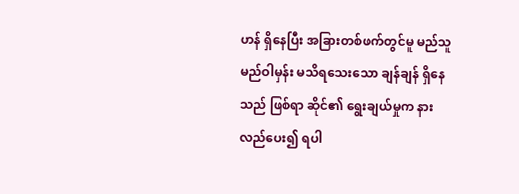ဟန် ရှိနေပြီး အခြားတစ်ဖက်တွင်မူ မည်သူမည်ဝါမှန်း မသိရသေးသော ချန်ချန် ရှိနေသည် ဖြစ်ရာ ဆိုင်၏ ရွေးချယ်မှုက နားလည်ပေး၍ ရပါ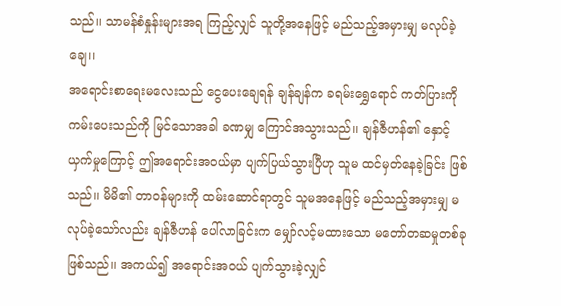သည်၊၊ သာမန်စံနှုန်းများအရ ကြည့်လျှင် သူတို့အနေဖြင့် မည်သည့်အမှားမျှ မလုပ်ခဲ့ချေ၊၊
အရောင်းစာရေးမလေးသည် ငွေပေးချေရန် ချန်ချန်က ခရမ်းရွှေရောင် ကတ်ပြားကို ကမ်းပေးသည်ကို မြင်သောအခါ ခဏမျှ ကြောင်အသွားသည်၊၊ ချန်ဇီဟန်၏ နှောင့်ယှက်မှုကြောင့် ဤအရောင်းအဝယ်မှာ ပျက်ပြယ်သွားပြီဟု သူမ ထင်မှတ်နေခဲ့ခြင်း ဖြစ်သည်၊၊ မိမိ၏ တာဝန်များကို ထမ်းဆောင်ရာတွင် သူမအနေဖြင့် မည်သည့်အမှားမျှ မလုပ်ခဲ့သော်လည်း ချန်ဇီဟန် ပေါ်လာခြင်းက မျှော်လင့်မထားသော မတော်တဆမှုတစ်ခု ဖြစ်သည်၊၊ အကယ်၍ အရောင်းအဝယ် ပျက်သွားခဲ့လျှင်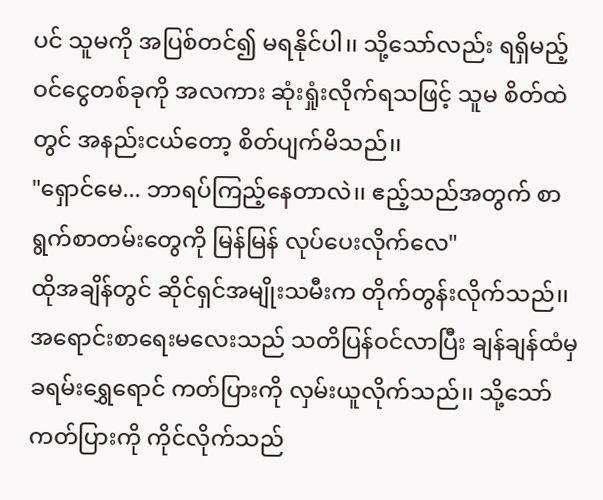ပင် သူမကို အပြစ်တင်၍ မရနိုင်ပါ၊၊ သို့သော်လည်း ရရှိမည့် ဝင်ငွေတစ်ခုကို အလကား ဆုံးရှုံးလိုက်ရသဖြင့် သူမ စိတ်ထဲတွင် အနည်းငယ်တော့ စိတ်ပျက်မိသည်၊၊
"ရှောင်မေ... ဘာရပ်ကြည့်နေတာလဲ၊၊ ဧည့်သည်အတွက် စာရွက်စာတမ်းတွေကို မြန်မြန် လုပ်ပေးလိုက်လေ"
ထိုအချိန်တွင် ဆိုင်ရှင်အမျိုးသမီးက တိုက်တွန်းလိုက်သည်၊၊
အရောင်းစာရေးမလေးသည် သတိပြန်ဝင်လာပြီး ချန်ချန်ထံမှ ခရမ်းရွှေရောင် ကတ်ပြားကို လှမ်းယူလိုက်သည်၊၊ သို့သော် ကတ်ပြားကို ကိုင်လိုက်သည်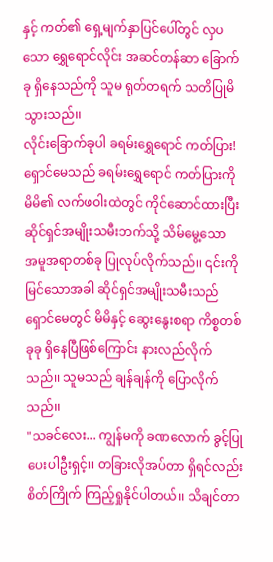နှင့် ကတ်၏ ရှေ့မျက်နှာပြင်ပေါ်တွင် လှပသော ရွှေရောင်လိုင်း အဆင်တန်ဆာ ခြောက်ခု ရှိနေသည်ကို သူမ ရုတ်တရက် သတိပြုမိသွားသည်၊၊
လိုင်းခြောက်ခုပါ ခရမ်းရွှေရောင် ကတ်ပြား!
ရှောင်မေသည် ခရမ်းရွှေရောင် ကတ်ပြားကို မိမိ၏ လက်ဖဝါးထဲတွင် ကိုင်ဆောင်ထားပြီး ဆိုင်ရှင်အမျိုးသမီးဘက်သို့ သိမ်မွေ့သော အမူအရာတစ်ခု ပြုလုပ်လိုက်သည်၊၊ ၎င်းကို မြင်သောအခါ ဆိုင်ရှင်အမျိုးသမီးသည် ရှောင်မေတွင် မိမိနှင့် ဆွေးနွေးစရာ ကိစ္စတစ်ခုခု ရှိနေပြီဖြစ်ကြောင်း နားလည်လိုက်သည်၊၊ သူမသည် ချန်ချန်ကို ပြောလိုက်သည်၊၊
"သခင်လေး... ကျွန်မကို ခဏလောက် ခွင့်ပြုပေးပါဦးရှင့်၊၊ တခြားလိုအပ်တာ ရှိရင်လည်း စိတ်ကြိုက် ကြည့်ရှုနိုင်ပါတယ်၊၊ သိချင်တာ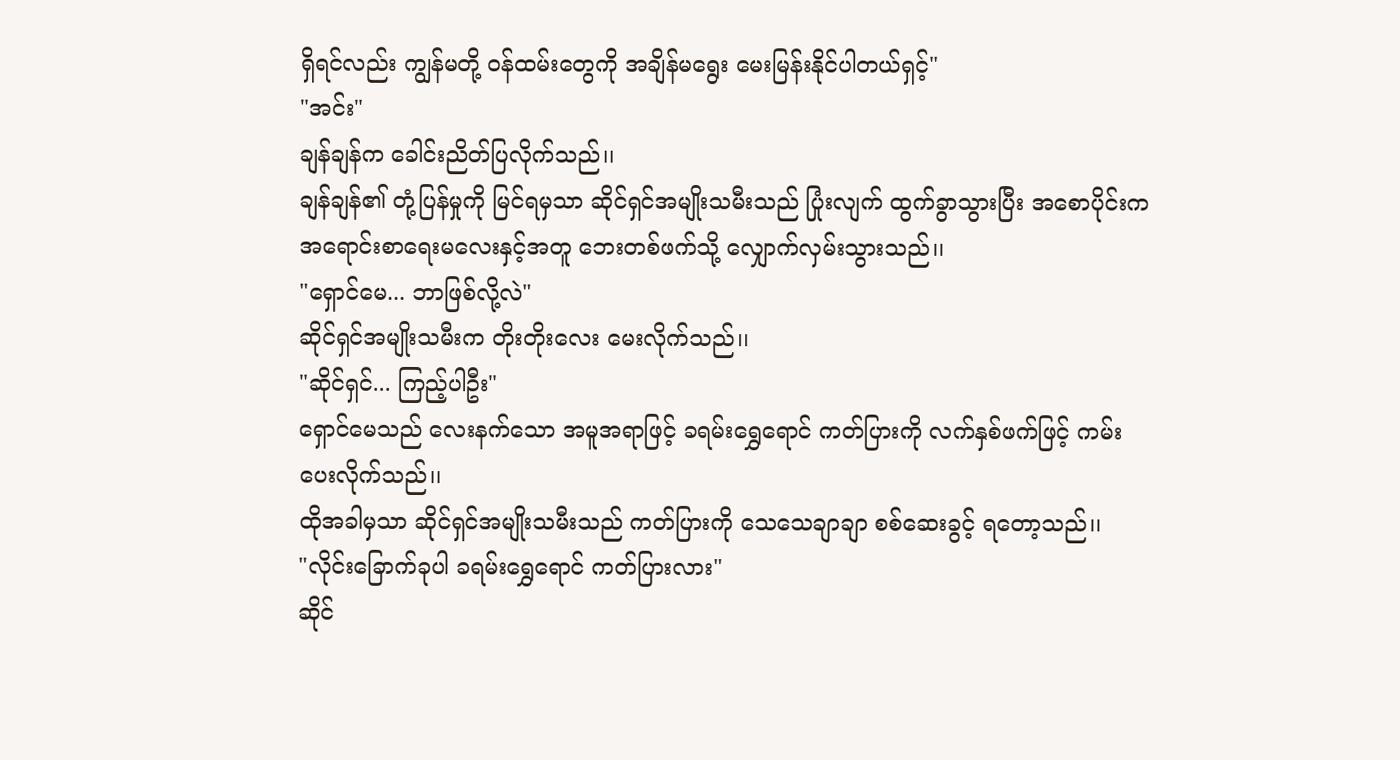ရှိရင်လည်း ကျွန်မတို့ ဝန်ထမ်းတွေကို အချိန်မရွေး မေးမြန်းနိုင်ပါတယ်ရှင့်"
"အင်း"
ချန်ချန်က ခေါင်းညိတ်ပြလိုက်သည်၊၊
ချန်ချန်၏ တုံ့ပြန်မှုကို မြင်ရမှသာ ဆိုင်ရှင်အမျိုးသမီးသည် ပြုံးလျက် ထွက်ခွာသွားပြီး အစောပိုင်းက အရောင်းစာရေးမလေးနှင့်အတူ ဘေးတစ်ဖက်သို့ လျှောက်လှမ်းသွားသည်၊၊
"ရှောင်မေ... ဘာဖြစ်လို့လဲ"
ဆိုင်ရှင်အမျိုးသမီးက တိုးတိုးလေး မေးလိုက်သည်၊၊
"ဆိုင်ရှင်... ကြည့်ပါဦး"
ရှောင်မေသည် လေးနက်သော အမူအရာဖြင့် ခရမ်းရွှေရောင် ကတ်ပြားကို လက်နှစ်ဖက်ဖြင့် ကမ်းပေးလိုက်သည်၊၊
ထိုအခါမှသာ ဆိုင်ရှင်အမျိုးသမီးသည် ကတ်ပြားကို သေသေချာချာ စစ်ဆေးခွင့် ရတော့သည်၊၊
"လိုင်းခြောက်ခုပါ ခရမ်းရွှေရောင် ကတ်ပြားလား"
ဆိုင်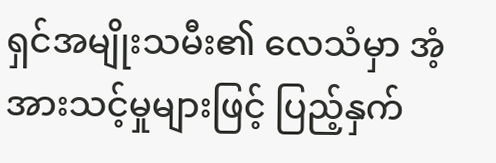ရှင်အမျိုးသမီး၏ လေသံမှာ အံ့အားသင့်မှုများဖြင့် ပြည့်နှက်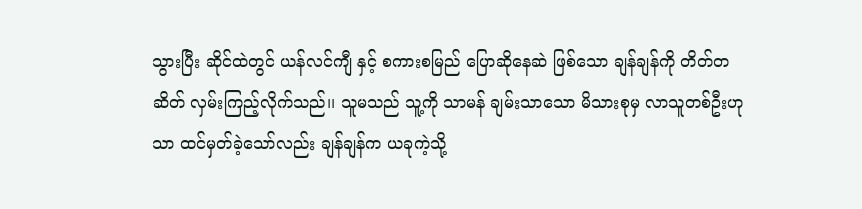သွားပြီး ဆိုင်ထဲတွင် ယန်လင်ကျီ နှင့် စကားစမြည် ပြောဆိုနေဆဲ ဖြစ်သော ချန်ချန်ကို တိတ်တဆိတ် လှမ်းကြည့်လိုက်သည်၊၊ သူမသည် သူ့ကို သာမန် ချမ်းသာသော မိသားစုမှ လာသူတစ်ဦးဟုသာ ထင်မှတ်ခဲ့သော်လည်း ချန်ချန်က ယခုကဲ့သို့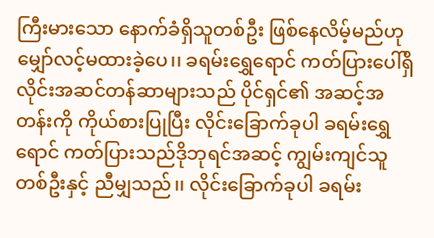ကြီးမားသော နောက်ခံရှိသူတစ်ဦး ဖြစ်နေလိမ့်မည်ဟု မျှော်လင့်မထားခဲ့ပေ၊၊ ခရမ်းရွှေရောင် ကတ်ပြားပေါ်ရှိ လိုင်းအဆင်တန်ဆာများသည် ပိုင်ရှင်၏ အဆင့်အတန်းကို ကိုယ်စားပြုပြီး လိုင်းခြောက်ခုပါ ခရမ်းရွှေရောင် ကတ်ပြားသည်ဒိုဘုရင်အဆင့် ကျွမ်းကျင်သူတစ်ဦးနှင့် ညီမျှသည်၊၊ လိုင်းခြောက်ခုပါ ခရမ်း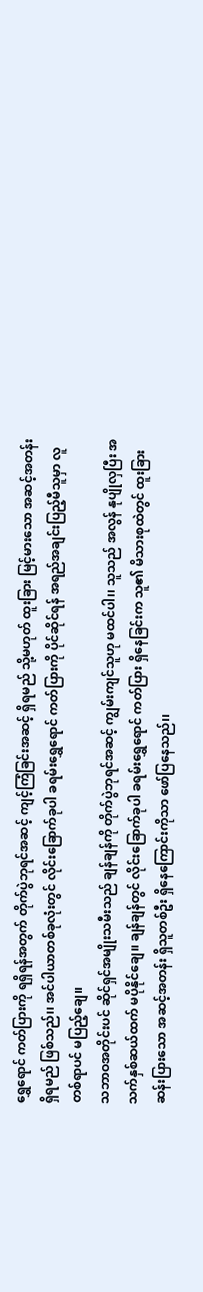ရွှေရောင် ကတ်ပြားကို ရရှိရန်အတွက် တိုက်ပွဲဘုရင်အဆင့် ကျင့်ကြံခြင်းအဆင့် ရှိရမည် သို့မဟုတ် ထူးခြား မြင့်မားသော အဆင့်အတန်း ရှိရမည် ဖြစ်သည်၊၊ အင်ပါယာတစ်ခုလုံးတွင် လိုင်းခြောက်ခုပါ ခရမ်းရွှေရောင် ကတ်ပြားကို ပိုင်ဆိုင်ရန် အရည်အချင်းပြည့်မီသူမှာ လူတစ်ရာပင် မပြည့်ချေ၊၊
သဘာဝအတိုင်းပင် ဆိုင်ရှင်အမျိုးသမီးသည် ချန်ချန်ကို တိုက်ပွဲဘုရင်အဆင့် ကျွမ်းကျင်သူဟု မထင်ပါ၊၊ သူသည် အလွန် နုပျိုလှပြီး အသက်နှစ်ဆယ်ထက် မပိုနိုင်ချေ၊၊ ချန်ချန်တွင် လိုင်းခြောက်ခုပါ ခရမ်းရွှေရောင် ကတ်ပြား ရှိနေခြင်းက သူ၏ မိသားစုထဲတွင် ထူးခြားဆန်းပြားသော အဆင့်အတန်း ရှိသူတစ်ဦး ရှိနေကြောင်းကိုသာ ဖော်ပြနေသည်၊၊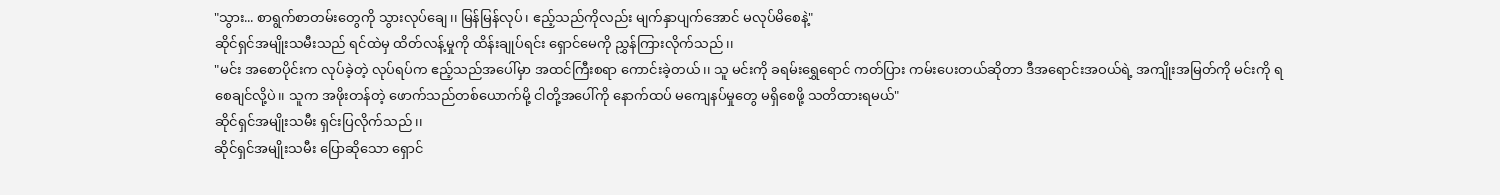"သွား... စာရွက်စာတမ်းတွေကို သွားလုပ်ချေ၊၊ မြန်မြန်လုပ်၊ ဧည့်သည်ကိုလည်း မျက်နှာပျက်အောင် မလုပ်မိစေနဲ့"
ဆိုင်ရှင်အမျိုးသမီးသည် ရင်ထဲမှ ထိတ်လန့်မှုကို ထိန်းချုပ်ရင်း ရှောင်မေကို ညွှန်ကြားလိုက်သည်၊၊
"မင်း အစောပိုင်းက လုပ်ခဲ့တဲ့ လုပ်ရပ်က ဧည့်သည်အပေါ်မှာ အထင်ကြီးစရာ ကောင်းခဲ့တယ်၊၊ သူ မင်းကို ခရမ်းရွှေရောင် ကတ်ပြား ကမ်းပေးတယ်ဆိုတာ ဒီအရောင်းအဝယ်ရဲ့ အကျိုးအမြတ်ကို မင်းကို ရစေချင်လို့ပဲ၊၊ သူက အဖိုးတန်တဲ့ ဖောက်သည်တစ်ယောက်မို့ ငါတို့အပေါ်ကို နောက်ထပ် မကျေနပ်မှုတွေ မရှိစေဖို့ သတိထားရမယ်"
ဆိုင်ရှင်အမျိုးသမီး ရှင်းပြလိုက်သည်၊၊
ဆိုင်ရှင်အမျိုးသမီး ပြောဆိုသော ရှောင်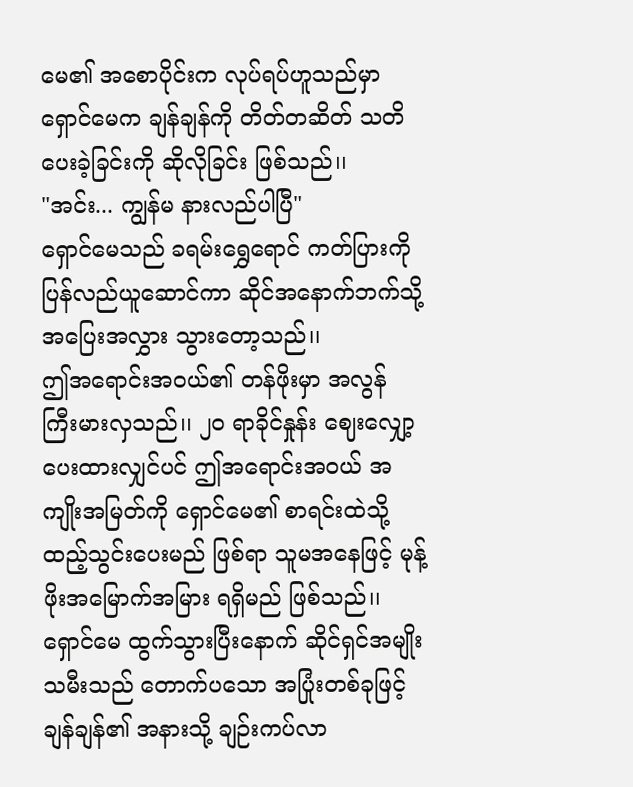မေ၏ အစောပိုင်းက လုပ်ရပ်ဟူသည်မှာ ရှောင်မေက ချန်ချန်ကို တိတ်တဆိတ် သတိပေးခဲ့ခြင်းကို ဆိုလိုခြင်း ဖြစ်သည်၊၊
"အင်း... ကျွန်မ နားလည်ပါပြီ"
ရှောင်မေသည် ခရမ်းရွှေရောင် ကတ်ပြားကို ပြန်လည်ယူဆောင်ကာ ဆိုင်အနောက်ဘက်သို့ အပြေးအလွှား သွားတော့သည်၊၊
ဤအရောင်းအဝယ်၏ တန်ဖိုးမှာ အလွန် ကြီးမားလှသည်၊၊ ၂၀ ရာခိုင်နှုန်း ဈေးလျှော့ပေးထားလျှင်ပင် ဤအရောင်းအဝယ် အကျိုးအမြတ်ကို ရှောင်မေ၏ စာရင်းထဲသို့ ထည့်သွင်းပေးမည် ဖြစ်ရာ သူမအနေဖြင့် မုန့်ဖိုးအမြောက်အမြား ရရှိမည် ဖြစ်သည်၊၊
ရှောင်မေ ထွက်သွားပြီးနောက် ဆိုင်ရှင်အမျိုးသမီးသည် တောက်ပသော အပြုံးတစ်ခုဖြင့် ချန်ချန်၏ အနားသို့ ချဉ်းကပ်လာ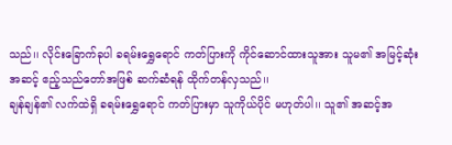သည်၊၊ လိုင်းခြောက်ခုပါ ခရမ်းရွှေရောင် ကတ်ပြားကို ကိုင်ဆောင်ထားသူအား သူမ၏ အမြင့်ဆုံးအဆင့် ဧည့်သည်တော်အဖြစ် ဆက်ဆံရန် ထိုက်တန်လှသည်၊၊
ချန်ချန်၏ လက်ထဲရှိ ခရမ်းရွှေရောင် ကတ်ပြားမှာ သူကိုယ်ပိုင် မဟုတ်ပါ၊၊ သူ၏ အဆင့်အ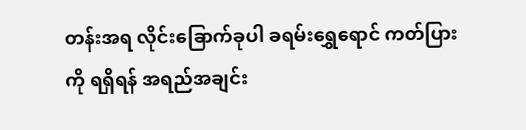တန်းအရ လိုင်းခြောက်ခုပါ ခရမ်းရွှေရောင် ကတ်ပြားကို ရရှိရန် အရည်အချင်း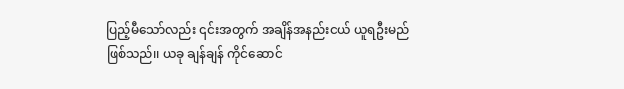ပြည့်မီသော်လည်း ၎င်းအတွက် အချိန်အနည်းငယ် ယူရဦးမည် ဖြစ်သည်၊၊ ယခု ချန်ချန် ကိုင်ဆောင်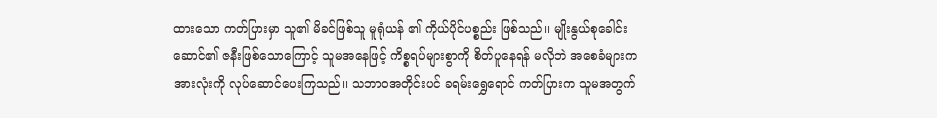ထားသော ကတ်ပြားမှာ သူ၏ မိခင်ဖြစ်သူ မူရုံယန် ၏ ကိုယ်ပိုင်ပစ္စည်း ဖြစ်သည်၊၊ မျိုးနွယ်စုခေါင်းဆောင်၏ ဇနီးဖြစ်သောကြောင့် သူမအနေဖြင့် ကိစ္စရပ်များစွာကို စိတ်ပူနေရန် မလိုဘဲ အစေခံများက အားလုံးကို လုပ်ဆောင်ပေးကြသည်၊၊ သဘာဝအတိုင်းပင် ခရမ်းရွှေရောင် ကတ်ပြားက သူမအတွက်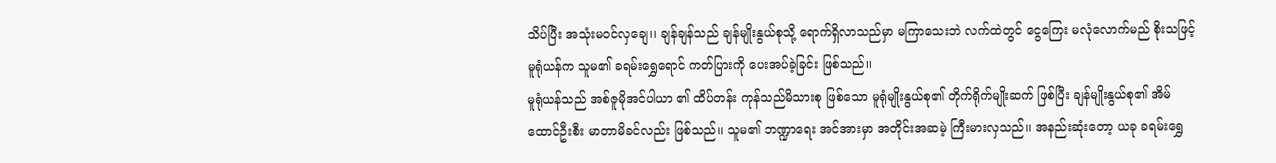သိပ်ပြီး အသုံးမဝင်လှချေ၊၊ ချန်ချန်သည် ချန်မျိုးနွယ်စုသို့ ရောက်ရှိလာသည်မှာ မကြာသေးဘဲ လက်ထဲတွင် ငွေကြေး မလုံလောက်မည် စိုးသဖြင့် မူရုံယန်က သူမ၏ ခရမ်းရွှေရောင် ကတ်ပြားကို ပေးအပ်ခဲ့ခြင်း ဖြစ်သည်၊၊
မူရုံယန်သည် အစ်ဇူမိုအင်ပါယာ ၏ ထိပ်တန်း ကုန်သည်မိသားစု ဖြစ်သော မူရုံမျိုးနွယ်စု၏ တိုက်ရိုက်မျိုးဆက် ဖြစ်ပြီး ချန်မျိုးနွယ်စု၏ အိမ်ထောင်ဦးစီး မာတာမိခင်လည်း ဖြစ်သည်၊၊ သူမ၏ ဘဏ္ဍာရေး အင်အားမှာ အတိုင်းအဆမဲ့ ကြီးမားလှသည်၊၊ အနည်းဆုံးတော့ ယခု ခရမ်းရွှေ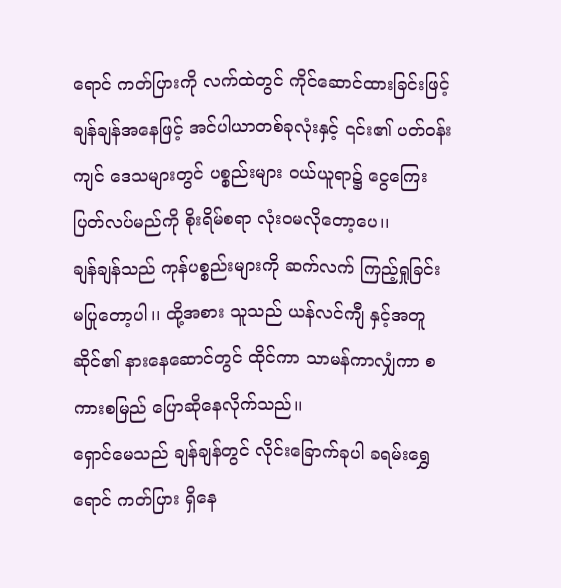ရောင် ကတ်ပြားကို လက်ထဲတွင် ကိုင်ဆောင်ထားခြင်းဖြင့် ချန်ချန်အနေဖြင့် အင်ပါယာတစ်ခုလုံးနှင့် ၎င်း၏ ပတ်ဝန်းကျင် ဒေသများတွင် ပစ္စည်းများ ဝယ်ယူရာ၌ ငွေကြေးပြတ်လပ်မည်ကို စိုးရိမ်စရာ လုံးဝမလိုတော့ပေ၊၊
ချန်ချန်သည် ကုန်ပစ္စည်းများကို ဆက်လက် ကြည့်ရှုခြင်း မပြုတော့ပါ၊၊ ထို့အစား သူသည် ယန်လင်ကျီ နှင့်အတူ ဆိုင်၏ နားနေဆောင်တွင် ထိုင်ကာ သာမန်ကာလျှံကာ စကားစမြည် ပြောဆိုနေလိုက်သည်၊၊
ရှောင်မေသည် ချန်ချန်တွင် လိုင်းခြောက်ခုပါ ခရမ်းရွှေရောင် ကတ်ပြား ရှိနေ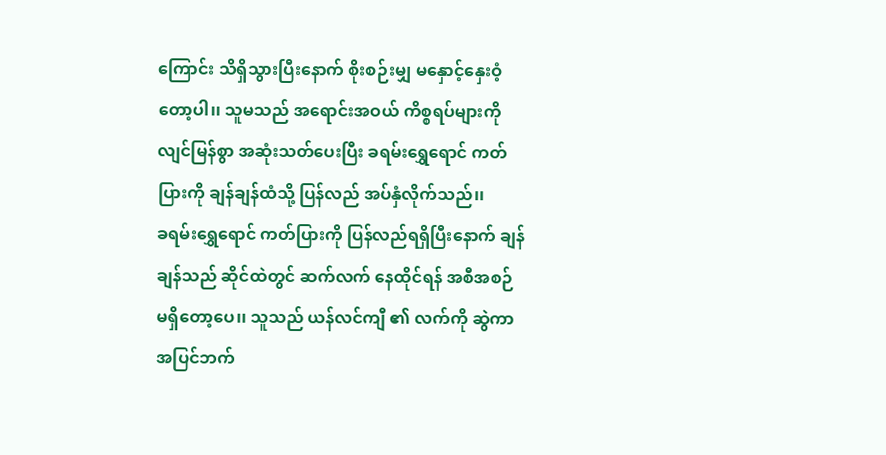ကြောင်း သိရှိသွားပြီးနောက် စိုးစဉ်းမျှ မနှောင့်နှေးဝံ့တော့ပါ၊၊ သူမသည် အရောင်းအဝယ် ကိစ္စရပ်များကို လျင်မြန်စွာ အဆုံးသတ်ပေးပြီး ခရမ်းရွှေရောင် ကတ်ပြားကို ချန်ချန်ထံသို့ ပြန်လည် အပ်နှံလိုက်သည်၊၊
ခရမ်းရွှေရောင် ကတ်ပြားကို ပြန်လည်ရရှိပြီးနောက် ချန်ချန်သည် ဆိုင်ထဲတွင် ဆက်လက် နေထိုင်ရန် အစီအစဉ် မရှိတော့ပေ၊၊ သူသည် ယန်လင်ကျီ ၏ လက်ကို ဆွဲကာ အပြင်ဘက်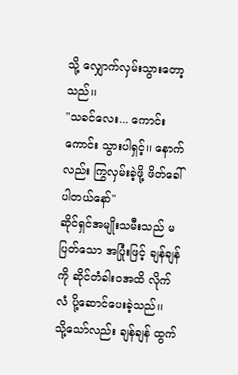သို့ လျှောက်လှမ်းသွားတော့သည်၊၊
"သခင်လေး... ကောင်းကောင်း သွားပါရှင့်၊၊ နောက်လည်း ကြွလှမ်းခဲ့ဖို့ ဖိတ်ခေါ်ပါတယ်နော်"
ဆိုင်ရှင်အမျိုးသမီးသည် မပြတ်သော အပြုံးဖြင့် ချန်ချန်ကို ဆိုင်တံခါးဝအထိ လိုက်လံ ပို့ဆောင်ပေးခဲ့သည်၊၊
သို့သော်လည်း ချန်ချန် ထွက်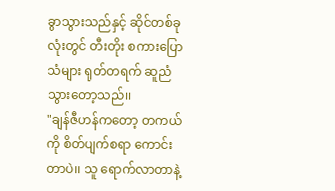ခွာသွားသည်နှင့် ဆိုင်တစ်ခုလုံးတွင် တီးတိုး စကားပြောသံများ ရုတ်တရက် ဆူညံသွားတော့သည်၊၊
"ချန်ဇီဟန်ကတော့ တကယ်ကို စိတ်ပျက်စရာ ကောင်းတာပဲ၊၊ သူ ရောက်လာတာနဲ့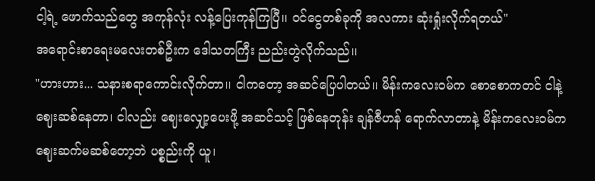ငါ့ရဲ့ ဖောက်သည်တွေ အကုန်လုံး လန့်ပြေးကုန်ကြပြီ၊၊ ဝင်ငွေတစ်ခုကို အလကား ဆုံးရှုံးလိုက်ရတယ်"
အရောင်းစာရေးမလေးတစ်ဦးက ဒေါသတကြီး ညည်းတွဲလိုက်သည်၊၊
"ဟားဟား... သနားစရာကောင်းလိုက်တာ၊၊ ငါကတော့ အဆင်ပြေပါတယ်၊၊ မိန်းကလေးဝမ်က စောစောကတင် ငါနဲ့ ဈေးဆစ်နေတာ၊ ငါလည်း ဈေးလျှော့ပေးဖို့ အဆင်သင့် ဖြစ်နေတုန်း ချန်ဇီဟန် ရောက်လာတာနဲ့ မိန်းကလေးဝမ်က ဈေးဆက်မဆစ်တော့ဘဲ ပစ္စည်းကို ယူ၊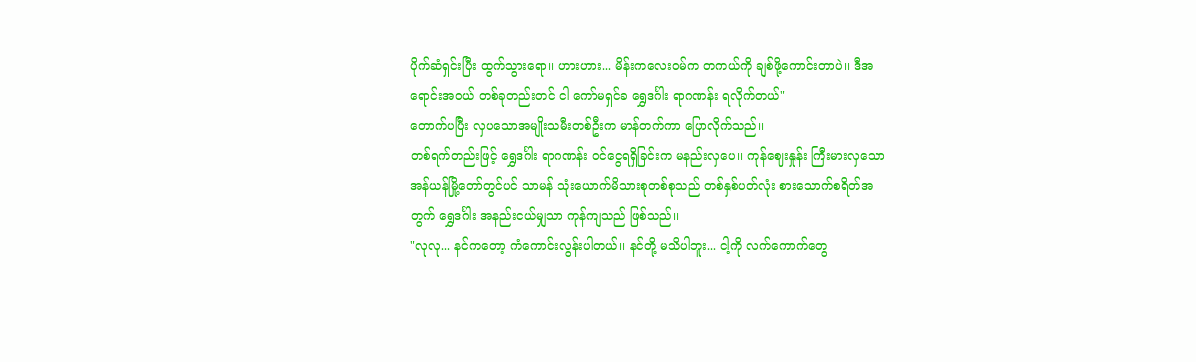ပိုက်ဆံရှင်းပြီး ထွက်သွားရော၊၊ ဟားဟား... မိန်းကလေးဝမ်က တကယ်ကို ချစ်ဖို့ကောင်းတာပဲ၊၊ ဒီအရောင်းအဝယ် တစ်ခုတည်းတင် ငါ ကော်မရှင်ခ ရွှေဒင်္ဂါး ရာဂဏန်း ရလိုက်တယ်"
တောက်ပပြီး လှပသောအမျိုးသမီးတစ်ဦးက မာန်တက်ကာ ပြောလိုက်သည်၊၊
တစ်ရက်တည်းဖြင့် ရွှေဒင်္ဂါး ရာဂဏန်း ဝင်ငွေရရှိခြင်းက မနည်းလှပေ၊၊ ကုန်ဈေးနှုန်း ကြီးမားလှသော အန်ယန်မြို့တော်တွင်ပင် သာမန် သုံးယောက်မိသားစုတစ်စုသည် တစ်နှစ်ပတ်လုံး စားသောက်စရိတ်အတွက် ရွှေဒင်္ဂါး အနည်းငယ်မျှသာ ကုန်ကျသည် ဖြစ်သည်၊၊
"လုလု... နင်ကတော့ ကံကောင်းလွန်းပါတယ်၊၊ နင်တို့ မသိပါဘူး... ငါ့ကို လက်ကောက်တွေ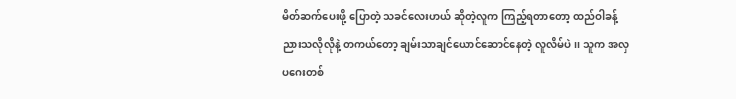မိတ်ဆက်ပေးဖို့ ပြောတဲ့ သခင်လေးဟယ် ဆိုတဲ့လူက ကြည့်ရတာတော့ ထည်ဝါခန့်ညားသလိုလိုနဲ့ တကယ်တော့ ချမ်းသာချင်ယောင်ဆောင်နေတဲ့ လူလိမ်ပဲ၊၊ သူက အလှပဂေးတစ်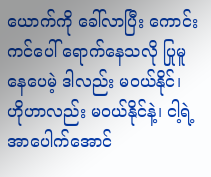ယောက်ကို ခေါ်လာပြီး ကောင်းကင်ပေါ် ရောက်နေသလို ပြုမူနေပေမဲ့ ဒါလည်း မဝယ်နိုင်၊ ဟိုဟာလည်း မဝယ်နိုင်နဲ့၊ ငါ့ရဲ့ အာပေါက်အောင်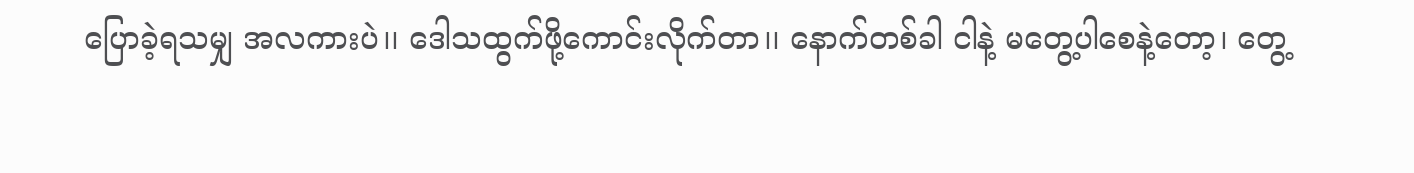ပြောခဲ့ရသမျှ အလကားပဲ၊၊ ဒေါသထွက်ဖို့ကောင်းလိုက်တာ၊၊ နောက်တစ်ခါ ငါနဲ့ မတွေ့ပါစေနဲ့တော့၊ တွေ့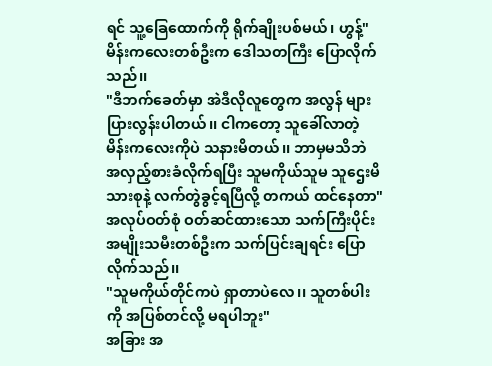ရင် သူ့ခြေထောက်ကို ရိုက်ချိုးပစ်မယ်၊ ဟွန့်"
မိန်းကလေးတစ်ဦးက ဒေါသတကြီး ပြောလိုက်သည်၊၊
"ဒီဘက်ခေတ်မှာ အဲဒီလိုလူတွေက အလွန် များပြားလွန်းပါတယ်၊၊ ငါကတော့ သူခေါ်လာတဲ့ မိန်းကလေးကိုပဲ သနားမိတယ်၊၊ ဘာမှမသိဘဲ အလှည့်စားခံလိုက်ရပြီး သူမကိုယ်သူမ သူဌေးမိသားစုနဲ့ လက်တွဲခွင့်ရပြီလို့ တကယ် ထင်နေတာ"
အလုပ်ဝတ်စုံ ဝတ်ဆင်ထားသော သက်ကြီးပိုင်း အမျိုးသမီးတစ်ဦးက သက်ပြင်းချရင်း ပြောလိုက်သည်၊၊
"သူမကိုယ်တိုင်ကပဲ ရှာတာပဲလေ၊၊ သူတစ်ပါးကို အပြစ်တင်လို့ မရပါဘူး"
အခြား အ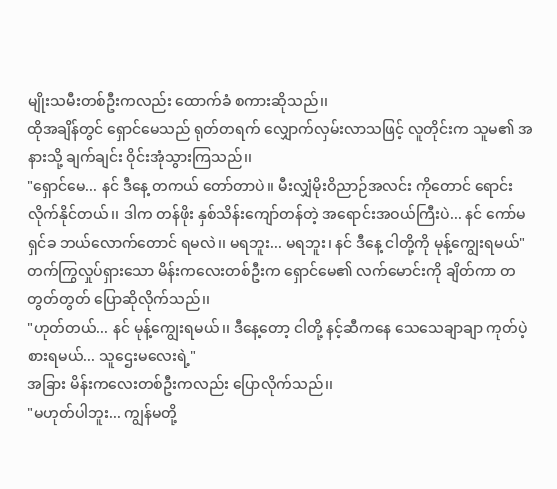မျိုးသမီးတစ်ဦးကလည်း ထောက်ခံ စကားဆိုသည်၊၊
ထိုအချိန်တွင် ရှောင်မေသည် ရုတ်တရက် လျှောက်လှမ်းလာသဖြင့် လူတိုင်းက သူမ၏ အနားသို့ ချက်ချင်း ဝိုင်းအုံသွားကြသည်၊၊
"ရှောင်မေ... နင် ဒီနေ့ တကယ် တော်တာပဲ၊၊ မီးလျှံမိုးဝိညာဉ်အလင်း ကိုတောင် ရောင်းလိုက်နိုင်တယ်၊၊ ဒါက တန်ဖိုး နှစ်သိန်းကျော်တန်တဲ့ အရောင်းအဝယ်ကြီးပဲ... နင် ကော်မရှင်ခ ဘယ်လောက်တောင် ရမလဲ၊၊ မရဘူး... မရဘူး၊ နင် ဒီနေ့ ငါတို့ကို မုန့်ကျွေးရမယ်"
တက်ကြွလှုပ်ရှားသော မိန်းကလေးတစ်ဦးက ရှောင်မေ၏ လက်မောင်းကို ချိတ်ကာ တတွတ်တွတ် ပြောဆိုလိုက်သည်၊၊
"ဟုတ်တယ်... နင် မုန့်ကျွေးရမယ်၊၊ ဒီနေ့တော့ ငါတို့ နင့်ဆီကနေ သေသေချာချာ ကုတ်ပဲ့စားရမယ်... သူဌေးမလေးရဲ့"
အခြား မိန်းကလေးတစ်ဦးကလည်း ပြောလိုက်သည်၊၊
"မဟုတ်ပါဘူး... ကျွန်မတို့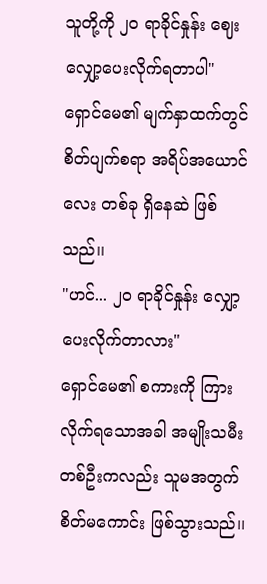သူတို့ကို ၂၀ ရာခိုင်နှုန်း ဈေးလျှော့ပေးလိုက်ရတာပါ"
ရှောင်မေ၏ မျက်နှာထက်တွင် စိတ်ပျက်စရာ အရိပ်အယောင်လေး တစ်ခု ရှိနေဆဲ ဖြစ်သည်၊၊
"ဟင်... ၂၀ ရာခိုင်နှုန်း လျှော့ပေးလိုက်တာလား"
ရှောင်မေ၏ စကားကို ကြားလိုက်ရသောအခါ အမျိုးသမီးတစ်ဦးကလည်း သူမအတွက် စိတ်မကောင်း ဖြစ်သွားသည်၊၊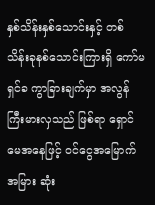နှစ်သိန်းနှစ်သောင်းနှင့် တစ်သိန်းခုနစ်သောင်းကြားရှိ ကော်မရှင်ခ ကွာခြားချက်မှာ အလွန် ကြီးမားလှသည် ဖြစ်ရာ ရှောင်မေအနေဖြင့် ဝင်ငွေအမြောက်အမြား ဆုံး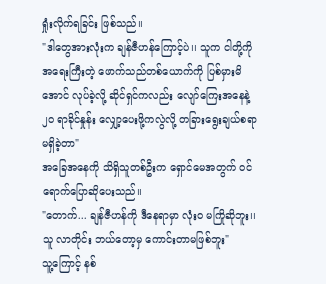ရှုံးလိုက်ရခြင်း ဖြစ်သည်၊၊
"ဒါတွေအားလုံးက ချန်ဇီဟန်ကြောင့်ပဲ၊၊ သူက ငါတို့ကို အရေးကြီးတဲ့ ဖောက်သည်တစ်ယောက်ကို ပြစ်မှားမိအောင် လုပ်ခဲ့လို့ ဆိုင်ရှင်ကလည်း လျော်ကြေးအနေနဲ့ ၂၀ ရာခိုင်နှုန်း လျှော့ပေးဖို့ကလွဲလို့ တခြားရွေးချယ်စရာ မရှိခဲ့တာ"
အခြေအနေကို သိရှိသူတစ်ဦးက ရှောင်မေအတွက် ဝင်ရောက်ပြောဆိုပေးသည်၊၊
"တောက်... ချန်ဇီဟန်ကို ဒီနေရာမှာ လုံးဝ မကြိုဆိုဘူး၊၊ သူ လာတိုင်း ဘယ်တော့မှ ကောင်းတာမဖြစ်ဘူး"
သူ့ကြောင့် နစ်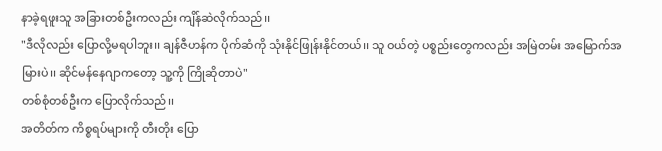နာခဲ့ရဖူးသူ အခြားတစ်ဦးကလည်း ကျိန်ဆဲလိုက်သည်၊၊
"ဒီလိုလည်း ပြောလို့မရပါဘူး၊၊ ချန်ဇီဟန်က ပိုက်ဆံကို သုံးနိုင်ဖြုန်းနိုင်တယ်၊၊ သူ ဝယ်တဲ့ ပစ္စည်းတွေကလည်း အမြဲတမ်း အမြောက်အမြားပဲ၊၊ ဆိုင်မန်နေဂျာကတော့ သူ့ကို ကြိုဆိုတာပဲ"
တစ်စုံတစ်ဦးက ပြောလိုက်သည်၊၊
အတိတ်က ကိစ္စရပ်များကို တီးတိုး ပြော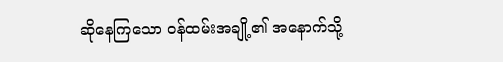ဆိုနေကြသော ဝန်ထမ်းအချို့၏ အနောက်သို့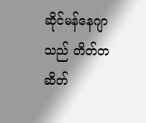ဆိုင်မန်နေဂျာသည် တိတ်တဆိတ်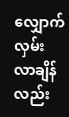လျှောက်လှမ်းလာချိန်လည်း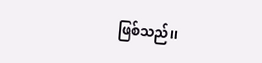ဖြစ်သည်၊၊